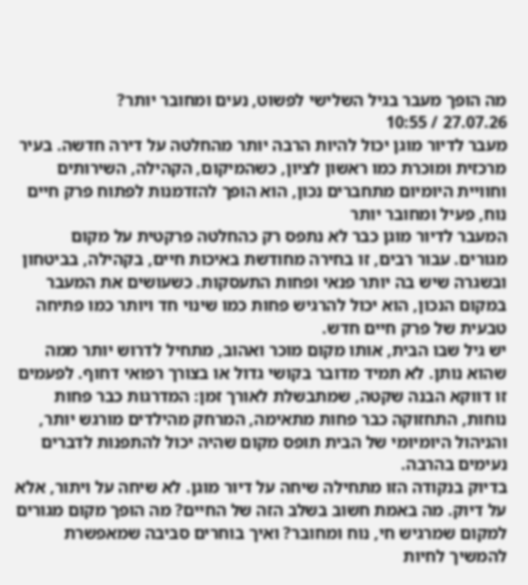מה הופך מעבר בגיל השלישי לפשוט, נעים ומחובר יותר?
27.07.26 / 10:55
מעבר לדיור מוגן יכול להיות הרבה יותר מהחלטה על דירה חדשה. בעיר מרכזית ומוכרת כמו ראשון לציון, כשהמיקום, הקהילה, השירותים וחוויית היומיום מתחברים נכון, הוא הופך להזדמנות לפתוח פרק חיים נוח, פעיל ומחובר יותר
המעבר לדיור מוגן כבר לא נתפס רק כהחלטה פרקטית על מקום מגורים. עבור רבים, זו בחירה מחודשת באיכות חיים, בקהילה, בביטחון ובשגרה שיש בה יותר פנאי ופחות התעסקות. כשעושים את המעבר במקום הנכון, הוא יכול להרגיש פחות כמו שינוי חד ויותר כמו פתיחה טבעית של פרק חיים חדש.
יש גיל שבו הבית, אותו מקום מוכר ואהוב, מתחיל לדרוש יותר ממה שהוא נותן. לא תמיד מדובר בקושי גדול או בצורך רפואי דחוף. לפעמים זו דווקא הבנה שקטה, שמתבשלת לאורך זמן: המדרגות כבר פחות נוחות, התחזוקה כבר פחות מתאימה, המרחק מהילדים מורגש יותר, והניהול היומיומי של הבית תופס מקום שהיה יכול להתפנות לדברים נעימים בהרבה.
בדיוק בנקודה הזו מתחילה שיחה על דיור מוגן. לא שיחה על ויתור, אלא על דיוק. מה באמת חשוב בשלב הזה של החיים? מה הופך מקום מגורים למקום שמרגיש חי, נוח ומחובר? ואיך בוחרים סביבה שמאפשרת להמשיך לחיות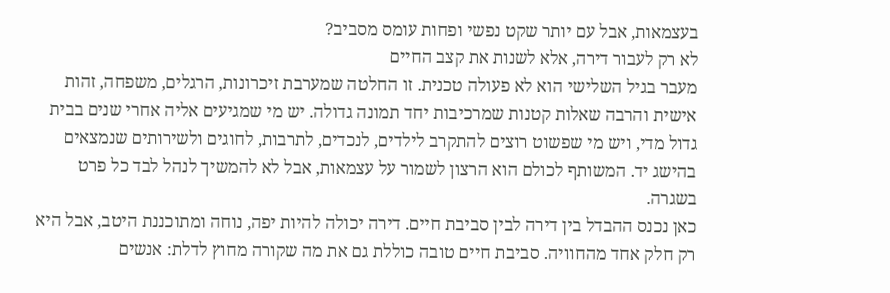בעצמאות, אבל עם יותר שקט נפשי ופחות עומס מסביב?
לא רק לעבור דירה, אלא לשנות את קצב החיים
מעבר בגיל השלישי הוא לא פעולה טכנית. זו החלטה שמערבת זיכרונות, הרגלים, משפחה, זהות אישית והרבה שאלות קטנות שמרכיבות יחד תמונה גדולה. יש מי שמגיעים אליה אחרי שנים בבית גדול מדי, ויש מי שפשוט רוצים להתקרב לילדים, לנכדים, לתרבות, לחוגים ולשירותים שנמצאים בהישג יד. המשותף לכולם הוא הרצון לשמור על עצמאות, אבל לא להמשיך לנהל לבד כל פרט בשגרה.
כאן נכנס ההבדל בין דירה לבין סביבת חיים. דירה יכולה להיות יפה, נוחה ומתוכננת היטב, אבל היא רק חלק אחד מהחוויה. סביבת חיים טובה כוללת גם את מה שקורה מחוץ לדלת: אנשים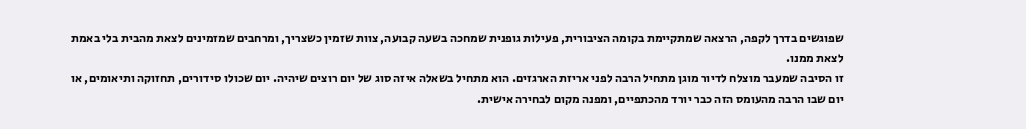שפוגשים בדרך לקפה, הרצאה שמתקיימת בקומה הציבורית, פעילות גופנית שמחכה בשעה קבועה, צוות שזמין כשצריך, ומרחבים שמזמינים לצאת מהבית בלי באמת לצאת ממנו.
זו הסיבה שמעבר מוצלח לדיור מוגן מתחיל הרבה לפני אריזת הארגזים. הוא מתחיל בשאלה איזה סוג של יום רוצים שיהיה. יום שכולו סידורים, תחזוקה ותיאומים, או יום שבו הרבה מהעומס הזה כבר יורד מהכתפיים, ומפנה מקום לבחירה אישית.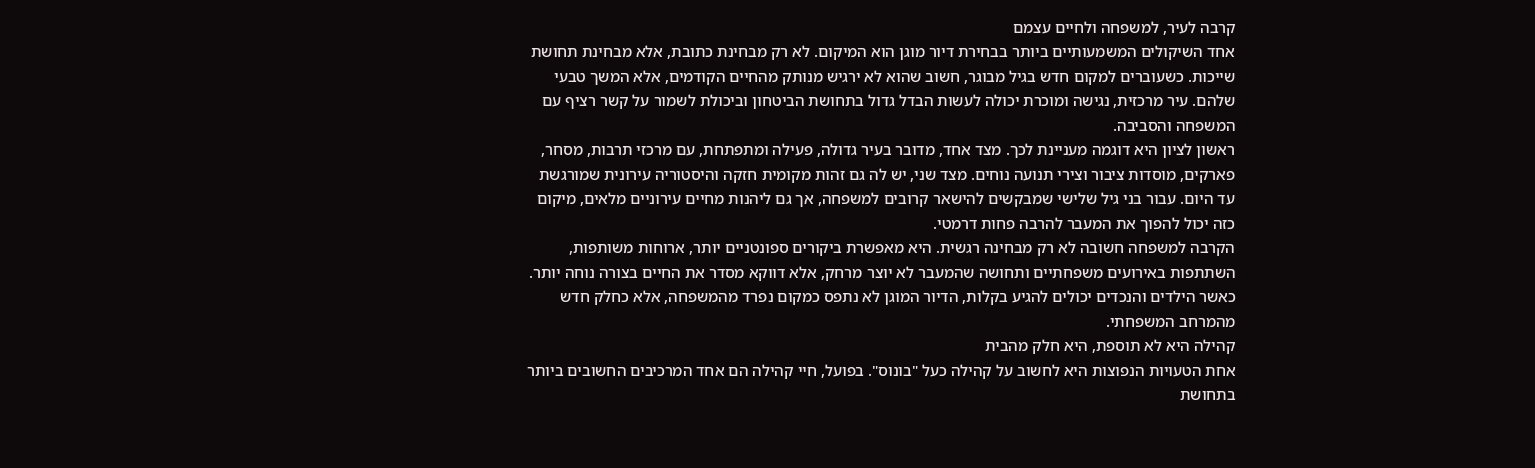קרבה לעיר, למשפחה ולחיים עצמם
אחד השיקולים המשמעותיים ביותר בבחירת דיור מוגן הוא המיקום. לא רק מבחינת כתובת, אלא מבחינת תחושת שייכות. כשעוברים למקום חדש בגיל מבוגר, חשוב שהוא לא ירגיש מנותק מהחיים הקודמים, אלא המשך טבעי שלהם. עיר מרכזית, נגישה ומוכרת יכולה לעשות הבדל גדול בתחושת הביטחון וביכולת לשמור על קשר רציף עם המשפחה והסביבה.
ראשון לציון היא דוגמה מעניינת לכך. מצד אחד, מדובר בעיר גדולה, פעילה ומתפתחת, עם מרכזי תרבות, מסחר, פארקים, מוסדות ציבור וצירי תנועה נוחים. מצד שני, יש לה גם זהות מקומית חזקה והיסטוריה עירונית שמורגשת עד היום. עבור בני גיל שלישי שמבקשים להישאר קרובים למשפחה, אך גם ליהנות מחיים עירוניים מלאים, מיקום כזה יכול להפוך את המעבר להרבה פחות דרמטי.
הקרבה למשפחה חשובה לא רק מבחינה רגשית. היא מאפשרת ביקורים ספונטניים יותר, ארוחות משותפות, השתתפות באירועים משפחתיים ותחושה שהמעבר לא יוצר מרחק, אלא דווקא מסדר את החיים בצורה נוחה יותר. כאשר הילדים והנכדים יכולים להגיע בקלות, הדיור המוגן לא נתפס כמקום נפרד מהמשפחה, אלא כחלק חדש מהמרחב המשפחתי.
קהילה היא לא תוספת, היא חלק מהבית
אחת הטעויות הנפוצות היא לחשוב על קהילה כעל "בונוס". בפועל, חיי קהילה הם אחד המרכיבים החשובים ביותר בתחושת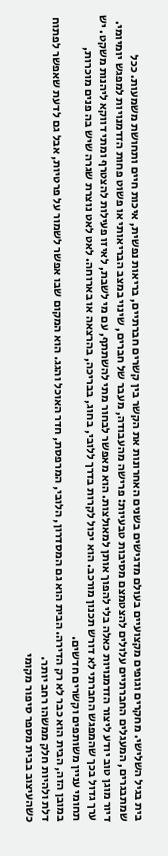בית בגיל השלישי. מחקרים וגופים מקצועיים בעולם מדגישים בשנים האחרונות את הקשר בין קשרים חברתיים, בריאות נפשית, איכות חיים ותחושת משמעות. ככל שמתבגרים, המעגלים החברתיים עלולים להצטמצם מסיבות טבעיות: פרישה מהעבודה, מעבר של חברים, שינוי במצב הבריאותי או פשוט פחות הזדמנויות למפגש יומיומי.
דיור מוגן טוב יודע ליצור הזדמנויות כאלה בלי להפוך אותן למאולצות. הוא מאפשר לבחור מתי להשתתף, עם מי לשבת, לאיזו פעילות להצטרף ומתי דווקא ליהנות משקט. יש ערך גדול בכך שהמפגש החברתי לא דורש תכנון מורכב. הוא יכול לקרות בדרך ללובי, בחוג, בבריכה, בהרצאה או בארוחה. לאט לאט נוצרת שגרה שיש בה פנים מוכרות, תחומי עניין משותפים וקשרים חדשים.
במובן הזה, הבית הוא כבר לא רק הדירה. הבית הוא גם המסדרון, הלובי, המרפסת, חדר האוכל והגג. הוא המקום שבו אפשר לשמור על פרטיות, אבל גם לדעת שאפשר לפתוח דלת ולהיות חלק ממשהו רחב יותר.
כשהעיצוב בבית מספר סיפור מקומי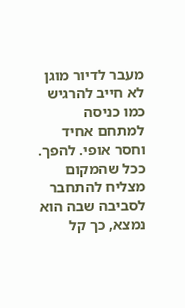מעבר לדיור מוגן לא חייב להרגיש כמו כניסה למתחם אחיד וחסר אופי. להפך. ככל שהמקום מצליח להתחבר לסביבה שבה הוא נמצא, כך קל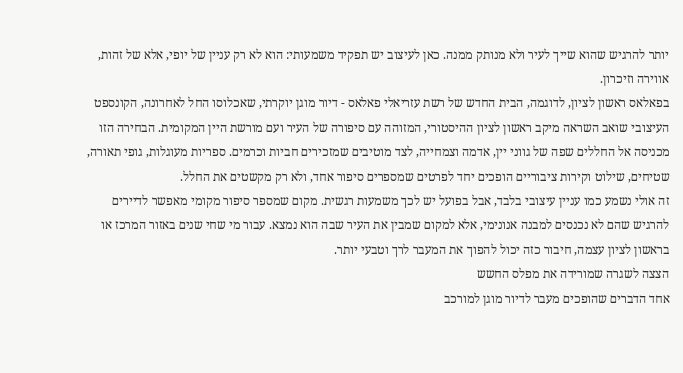יותר להרגיש שהוא שייך לעיר ולא מנותק ממנה. כאן לעיצוב יש תפקיד משמעותי: הוא לא רק עניין של יופי, אלא של זהות, אווירה וזיכרון.
בפאלאס ראשון לציון, לדוגמה, הבית החדש של רשת עזריאלי פאלאס - דיור מוגן יוקרתי, שאכלוסו החל לאחרונה, הקונספט העיצובי שואב השראה מיקב ראשון לציון ההיסטורי, המזוהה עם סיפורה של העיר ועם מורשת היין המקומית. הבחירה הזו מכניסה אל החללים שפה של גווני יין, אדמה וצמחייה, לצד מוטיבים שמזכירים חביות וכרמים. ספריות מעוגלות, גופי תאורה, שטיחים, שילוט וקירות ציבוריים הופכים יחד לפרטים שמספרים סיפור אחד, ולא רק מקשטים את החלל.
זה אולי נשמע כמו עניין עיצובי בלבד, אבל בפועל יש לכך משמעות רגשית. מקום שמספר סיפור מקומי מאפשר לדיירים להרגיש שהם לא נכנסים למבנה אנונימי, אלא למקום שמבין את העיר שבה הוא נמצא. עבור מי שחי שנים באזור המרכז או בראשון לציון עצמה, חיבור כזה יכול להפוך את המעבר לרך וטבעי יותר.
הצצה לשגרה שמורידה את מפלס החשש
אחד הדברים שהופכים מעבר לדיור מוגן למורכב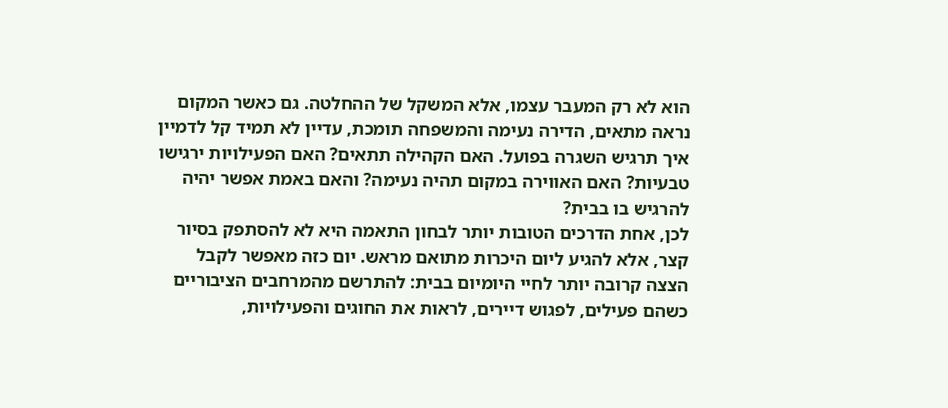הוא לא רק המעבר עצמו, אלא המשקל של ההחלטה. גם כאשר המקום נראה מתאים, הדירה נעימה והמשפחה תומכת, עדיין לא תמיד קל לדמיין איך תרגיש השגרה בפועל. האם הקהילה תתאים? האם הפעילויות ירגישו טבעיות? האם האווירה במקום תהיה נעימה? והאם באמת אפשר יהיה להרגיש בו בבית?
לכן, אחת הדרכים הטובות יותר לבחון התאמה היא לא להסתפק בסיור קצר, אלא להגיע ליום היכרות מתואם מראש. יום כזה מאפשר לקבל הצצה קרובה יותר לחיי היומיום בבית: להתרשם מהמרחבים הציבוריים כשהם פעילים, לפגוש דיירים, לראות את החוגים והפעילויות,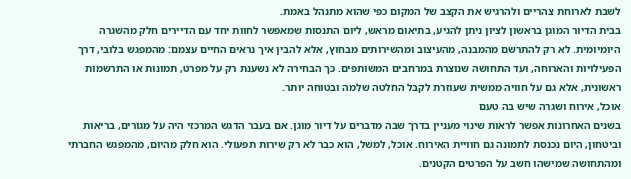לשבת לארוחת צהריים ולהרגיש את הקצב של המקום כפי שהוא מתנהל באמת.
בבית הדיור המוגן בראשון לציון ניתן להגיע, בתיאום מראש, ליום התנסות שמאפשר לחוות יחד עם הדיירים חלק מהשגרה היומיומית. לא רק להתרשם מהמבנה, מהעיצוב ומהשירותים מבחוץ, אלא להבין איך נראים החיים עצמם: מהמפגש בלובי, דרך הפעילויות והארוחה, ועד התחושה שנוצרת במרחבים המשותפים. כך הבחירה לא נשענת רק על מפרט, תמונות או התרשמות ראשונית, אלא גם על חוויה ממשית שעוזרת לקבל החלטה שלמה ובטוחה יותר.
אוכל, אירוח ושגרה שיש בה טעם
בשנים האחרונות אפשר לראות שינוי מעניין בדרך שבה מדברים על דיור מוגן. אם בעבר הדגש המרכזי היה על מגורים, בריאות וביטחון, היום נכנסת לתמונה גם חוויית האירוח. אוכל, למשל, הוא כבר לא רק שירות תפעולי. הוא חלק מהיום, מהמפגש החברתי ומהתחושה שמישהו חשב על הפרטים הקטנים.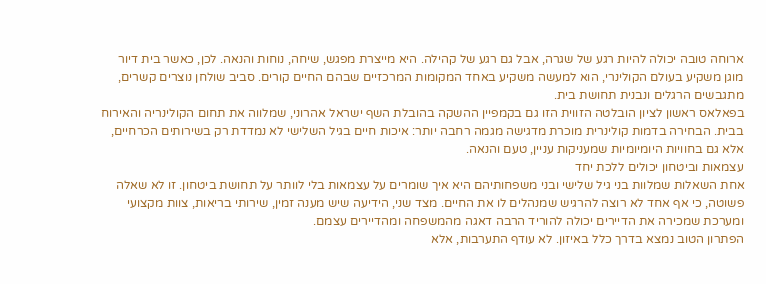ארוחה טובה יכולה להיות רגע של שגרה, אבל גם רגע של קהילה. היא מייצרת מפגש, שיחה, נוחות והנאה. לכן, כאשר בית דיור מוגן משקיע בעולם הקולינרי, הוא למעשה משקיע באחד המקומות המרכזיים שבהם החיים קורים. סביב שולחן נוצרים קשרים, מתגבשים הרגלים ונבנית תחושת בית.
בפאלאס ראשון לציון הובלטה הזווית הזו גם בקמפיין ההשקה בהובלת השף ישראל אהרוני, שמלווה את תחום הקולינריה והאירוח בבית. הבחירה בדמות קולינרית מוכרת מדגישה מגמה רחבה יותר: איכות חיים בגיל השלישי לא נמדדת רק בשירותים הכרחיים, אלא גם בחוויות היומיומיות שמעניקות עניין, טעם והנאה.
עצמאות וביטחון יכולים ללכת יחד
אחת השאלות שמלוות בני גיל שלישי ובני משפחותיהם היא איך שומרים על עצמאות בלי לוותר על תחושת ביטחון. זו לא שאלה פשוטה, כי אף אחד לא רוצה להרגיש שמנהלים לו את החיים. מצד שני, הידיעה שיש מענה זמין, שירותי בריאות, צוות מקצועי ומערכת שמכירה את הדיירים יכולה להוריד הרבה דאגה מהמשפחה ומהדיירים עצמם.
הפתרון הטוב נמצא בדרך כלל באיזון. לא עודף התערבות, אלא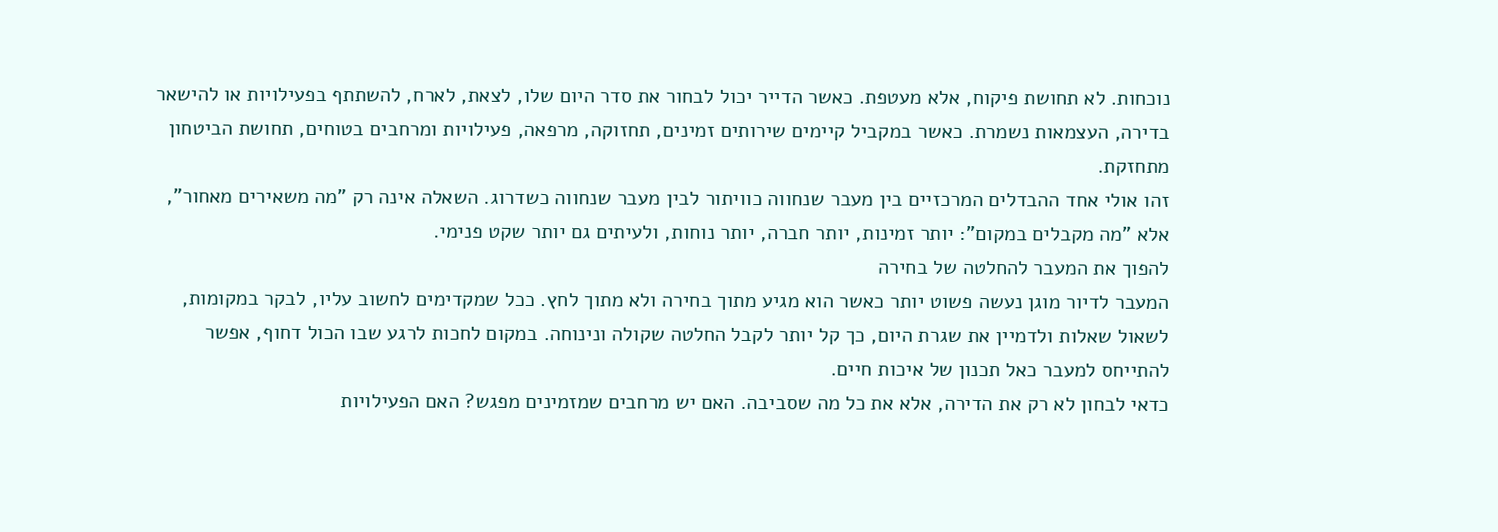נוכחות. לא תחושת פיקוח, אלא מעטפת. כאשר הדייר יכול לבחור את סדר היום שלו, לצאת, לארח, להשתתף בפעילויות או להישאר בדירה, העצמאות נשמרת. כאשר במקביל קיימים שירותים זמינים, תחזוקה, מרפאה, פעילויות ומרחבים בטוחים, תחושת הביטחון מתחזקת.
זהו אולי אחד ההבדלים המרכזיים בין מעבר שנחווה כוויתור לבין מעבר שנחווה כשדרוג. השאלה אינה רק "מה משאירים מאחור", אלא "מה מקבלים במקום": יותר זמינות, יותר חברה, יותר נוחות, ולעיתים גם יותר שקט פנימי.
להפוך את המעבר להחלטה של בחירה
המעבר לדיור מוגן נעשה פשוט יותר כאשר הוא מגיע מתוך בחירה ולא מתוך לחץ. ככל שמקדימים לחשוב עליו, לבקר במקומות, לשאול שאלות ולדמיין את שגרת היום, כך קל יותר לקבל החלטה שקולה ונינוחה. במקום לחכות לרגע שבו הכול דחוף, אפשר להתייחס למעבר כאל תכנון של איכות חיים.
כדאי לבחון לא רק את הדירה, אלא את כל מה שסביבה. האם יש מרחבים שמזמינים מפגש? האם הפעילויות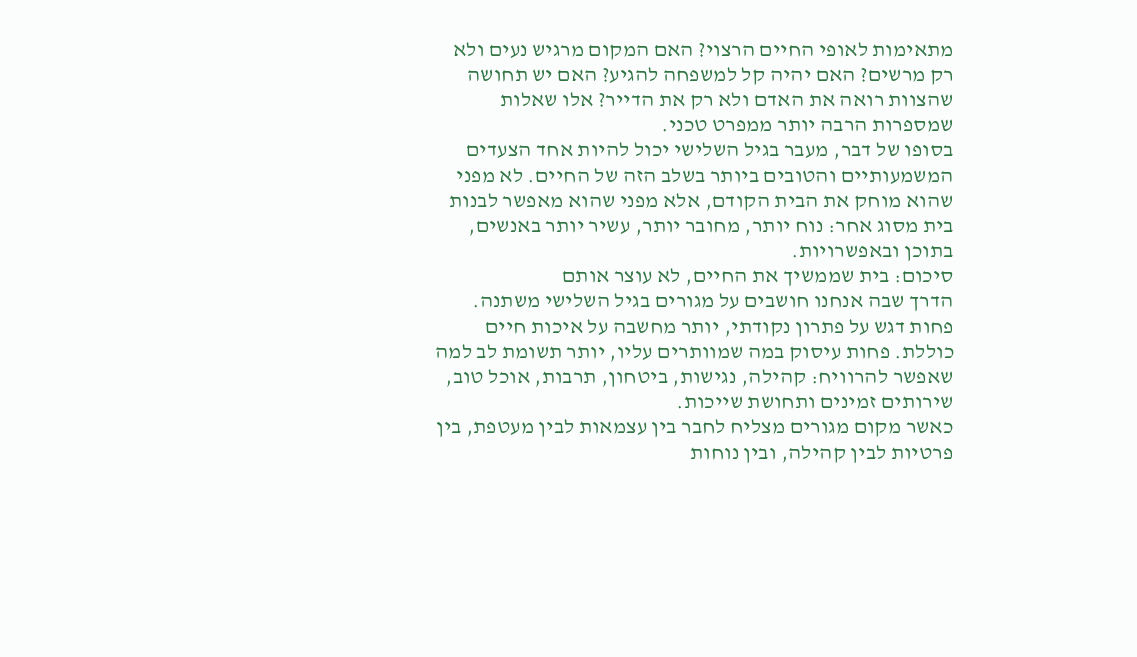מתאימות לאופי החיים הרצוי? האם המקום מרגיש נעים ולא רק מרשים? האם יהיה קל למשפחה להגיע? האם יש תחושה שהצוות רואה את האדם ולא רק את הדייר? אלו שאלות שמספרות הרבה יותר ממפרט טכני.
בסופו של דבר, מעבר בגיל השלישי יכול להיות אחד הצעדים המשמעותיים והטובים ביותר בשלב הזה של החיים. לא מפני שהוא מוחק את הבית הקודם, אלא מפני שהוא מאפשר לבנות בית מסוג אחר: נוח יותר, מחובר יותר, עשיר יותר באנשים, בתוכן ובאפשרויות.
סיכום: בית שממשיך את החיים, לא עוצר אותם
הדרך שבה אנחנו חושבים על מגורים בגיל השלישי משתנה. פחות דגש על פתרון נקודתי, יותר מחשבה על איכות חיים כוללת. פחות עיסוק במה שמוותרים עליו, יותר תשומת לב למה שאפשר להרוויח: קהילה, נגישות, ביטחון, תרבות, אוכל טוב, שירותים זמינים ותחושת שייכות.
כאשר מקום מגורים מצליח לחבר בין עצמאות לבין מעטפת, בין פרטיות לבין קהילה, ובין נוחות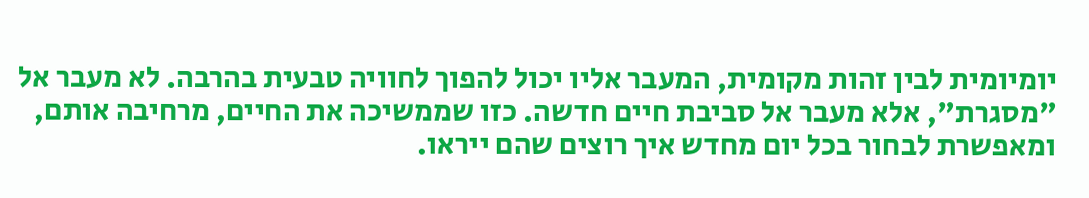יומיומית לבין זהות מקומית, המעבר אליו יכול להפוך לחוויה טבעית בהרבה. לא מעבר אל "מסגרת", אלא מעבר אל סביבת חיים חדשה. כזו שממשיכה את החיים, מרחיבה אותם, ומאפשרת לבחור בכל יום מחדש איך רוצים שהם ייראו.